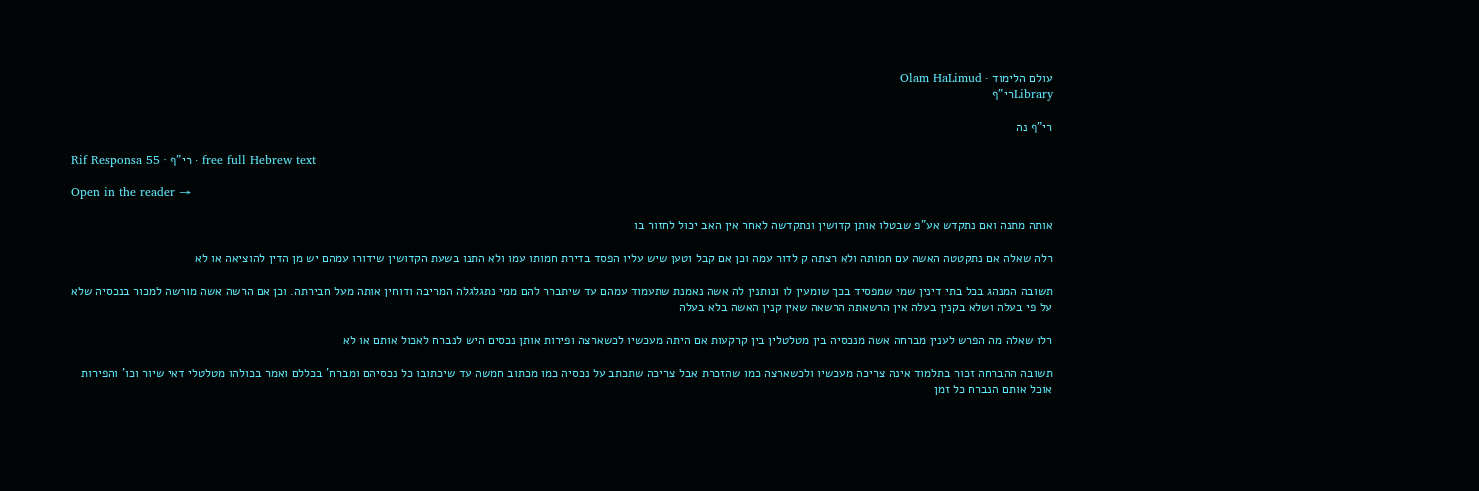עולם הלימוד · Olam HaLimud
Libraryרי"ף

רי"ף נה

Rif Responsa 55 · רי"ף · free full Hebrew text

Open in the reader →

אותה מתנה ואם נתקדש אע"פ שבטלו אותן קדושין ונתקדשה לאחר אין האב יכול לחזור בו

רלה שאלה אם נתקטטה האשה עם חמותה ולא רצתה ק לדור עמה וכן אם קבל וטען שיש עליו הפסד בדירת חמותו עמו ולא התנו בשעת הקדושין שידורו עמהם יש מן הדין להוציאה או לא

תשובה המנהג בכל בתי דינין שמי שמפסיד בכך שומעין לו ונותנין לה אשה נאמנת שתעמוד עמהם עד שיתברר להם ממי נתגלגלה המריבה ודוחין אותה מעל חבירתה. וכן אם הרשה אשה מורשה למכור בנכסיה שלא על פי בעלה ושלא בקנין בעלה אין הרשאתה הרשאה שאין קנין האשה בלא בעלה

רלו שאלה מה הפרש לענין מברחה אשה מנכסיה בין מטלטלין בין קרקעות אם היתה מעכשיו לכשארצה ופירות אותן נכסים היש לנברח לאכול אותם או לא

תשובה ההברחה זכור בתלמוד אינה צריכה מעכשיו ולכשארצה כמו שהזכרת אבל צריכה שתכתב על נכסיה כמו מכתוב חמשה עד שיכתובו כל נכסיהם ומברח' בכללם ואמר בכולהו מטלטלי דאי שיור וכו' והפירות אוכל אותם הנברח כל זמן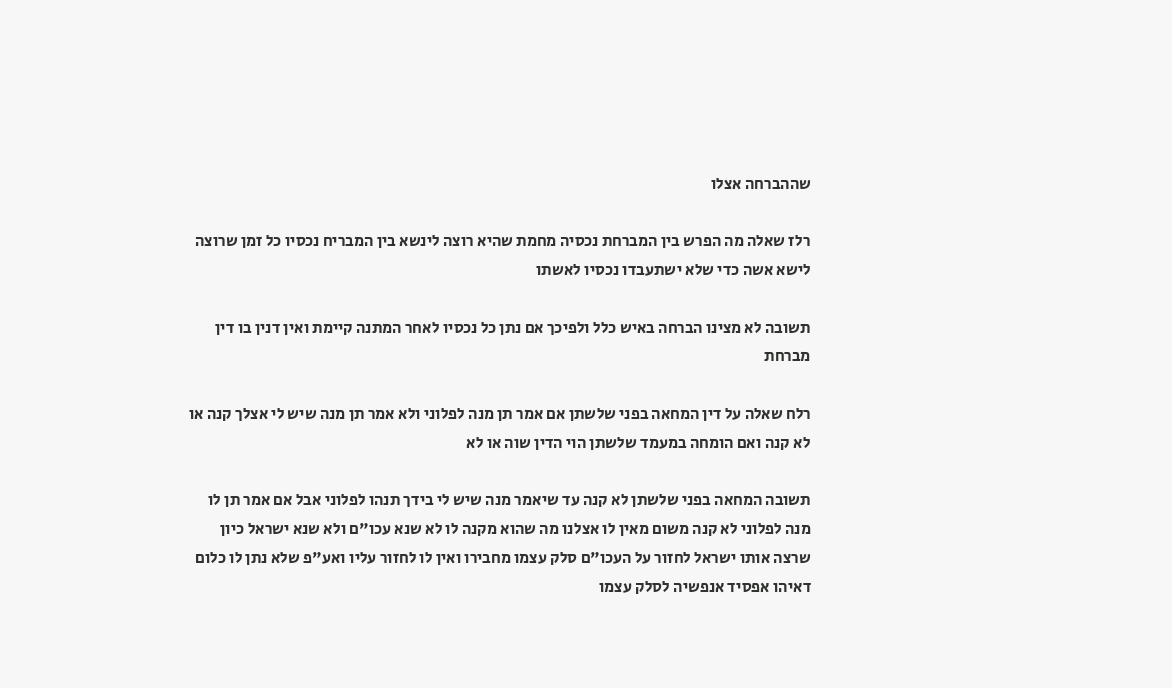שההברחה אצלו

רלז שאלה מה הפרש בין המברחת נכסיה מחמת שהיא רוצה לינשא בין המבריח נכסיו כל זמן שרוצה לישא אשה כדי שלא ישתעבדו נכסיו לאשתו

תשובה לא מצינו הברחה באיש כלל ולפיכך אם נתן כל נכסיו לאחר המתנה קיימת ואין דנין בו דין מברחת

רלח שאלה על דין המחאה בפני שלשתן אם אמר תן מנה לפלוני ולא אמר תן מנה שיש לי אצלך קנה או לא קנה ואם הומחה במעמד שלשתן הוי הדין שוה או לא

תשובה המחאה בפני שלשתן לא קנה עד שיאמר מנה שיש לי בידך תנהו לפלוני אבל אם אמר תן לו מנה לפלוני לא קנה משום מאין לו אצלנו מה שהוא מקנה לו לא שנא עכו"ם ולא שנא ישראל כיון שרצה אותו ישראל לחזור על העכו"ם סלק עצמו מחבירו ואין לו לחזור עליו ואע"פ שלא נתן לו כלום דאיהו אפסיד אנפשיה לסלק עצמו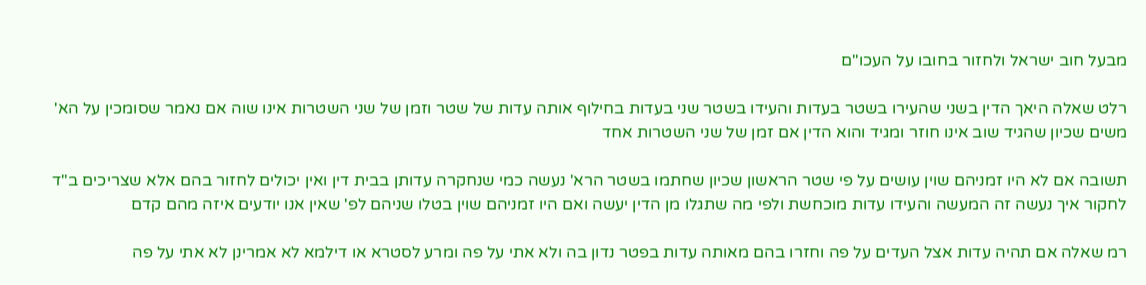מבעל חוב ישראל ולחזור בחובו על העכו"ם

רלט שאלה היאך הדין בשני שהעירו בשטר בעדות והעידו בשטר שני בעדות בחילוף אותה עדות של שטר וזמן של שני השטרות אינו שוה אם נאמר שסומכין על הא' משים שכיון שהגיד שוב אינו חוזר ומגיד והוא הדין אם זמן של שני השטרות אחד

תשובה אם לא היו זמניהם שוין עושים על פי שטר הראשון שכיון שחתמו בשטר הרא' נעשה כמי שנחקרה עדותן בבית דין ואין יכולים לחזור בהם אלא שצריכים ב"ד לחקור איך נעשה זה המעשה והעידו עדות מוכחשת ולפי מה שתגלו מן הדין יעשה ואם היו זמניהם שוין בטלו שניהם לפ' שאין אנו יודעים איזה מהם קדם

רמ שאלה אם תהיה עדות אצל העדים על פה וחזרו בהם מאותה עדות בפטר נדון בה ולא אתי על פה ומרע לסטרא או דילמא לא אמרינן לא אתי על פה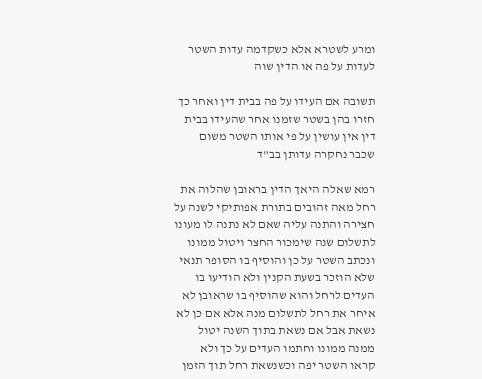ומרע לשטרא אלא כשקדמה עדות השטר לעדות על פה או הדין שוה

תשובה אם העידו על פה בבית דין ואחר כך חזרו בהן בשטר שזמנו אחר שהעידו בבית דין אין עושין על פי אותו השטר משום שכבר נחקרה עדותן בב"ד

רמא שאלה היאך הדין בראובן שהלוה את רחל מאה זהובים בתורת אפותיקי לשנה על חצירה והתנה עליה שאם לא נתנה לו מעונו לתשלום שנה שימכור החצר ויטול ממונו ונכתב השטר על כן והוסיף בו הסופר תנאי שלא הוזכר בשעת הקנין ולא הודיעו בו העדים לרחל והוא שהוסיף בו שראובן לא איחר את רחל לתשלום מנה אלא אם כן לא נשאת אבל אם נשאת בתוך השנה יטול ממנה ממונו וחתמו העדים על כך ולא קראו השטר יפה וכשנשאת רחל תוך הזמן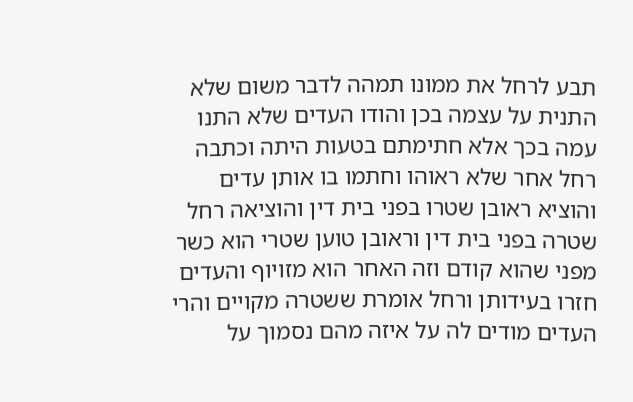תבע לרחל את ממונו תמהה לדבר משום שלא התנית על עצמה בכן והודו העדים שלא התנו עמה בכך אלא חתימתם בטעות היתה וכתבה רחל אחר שלא ראוהו וחתמו בו אותן עדים והוציא ראובן שטרו בפני בית דין והוציאה רחל שטרה בפני בית דין וראובן טוען שטרי הוא כשר מפני שהוא קודם וזה האחר הוא מזויוף והעדים חזרו בעידותן ורחל אומרת ששטרה מקויים והרי העדים מודים לה על איזה מהם נסמוך על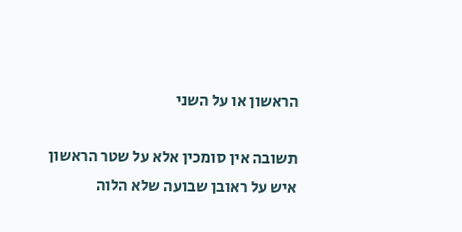הראשון או על השני

תשובה אין סומכין אלא על שטר הראשון איש על ראובן שבועה שלא הלוה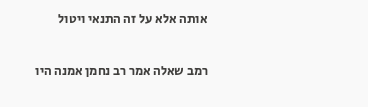אותה אלא על זה התנאי ויטול

רמב שאלה אמר רב נחמן אמנה היו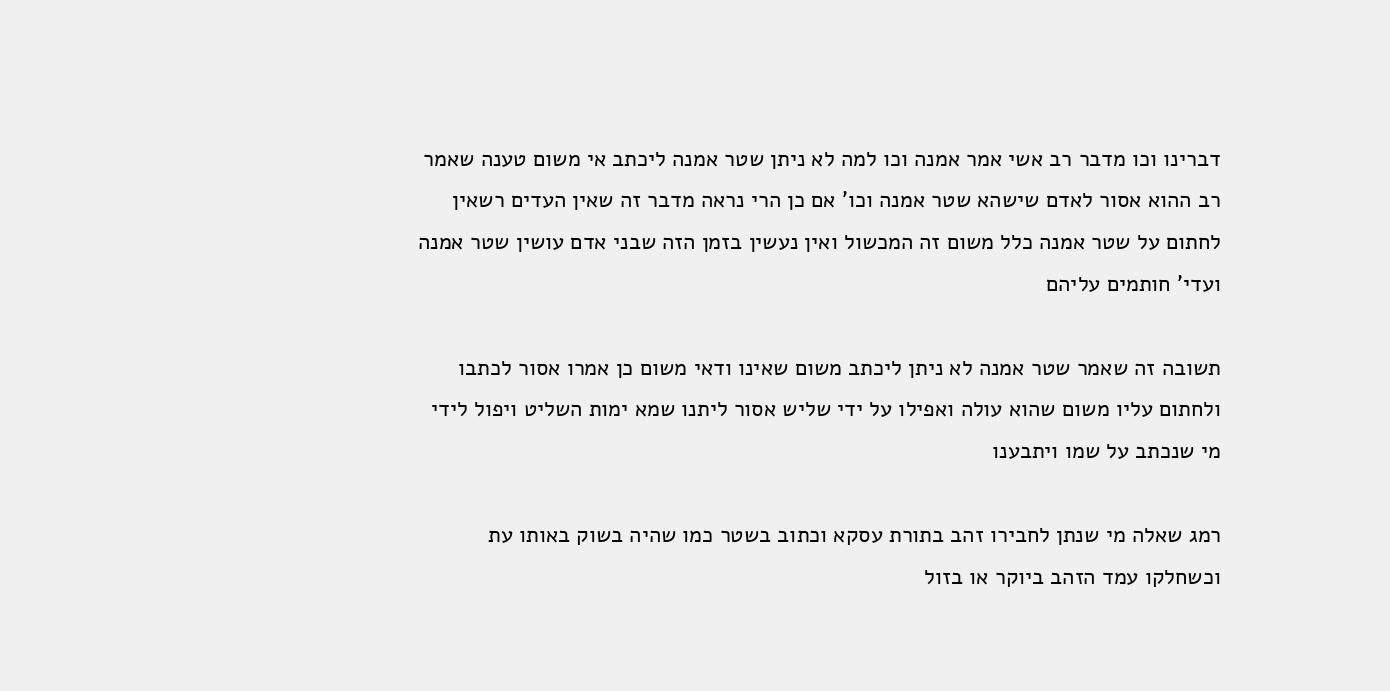דברינו וכו מדבר רב אשי אמר אמנה וכו למה לא ניתן שטר אמנה ליכתב אי משום טענה שאמר רב ההוא אסור לאדם שישהא שטר אמנה וכו' אם כן הרי נראה מדבר זה שאין העדים רשאין לחתום על שטר אמנה כלל משום זה המכשול ואין נעשין בזמן הזה שבני אדם עושין שטר אמנה ועדי' חותמים עליהם

תשובה זה שאמר שטר אמנה לא ניתן ליכתב משום שאינו ודאי משום כן אמרו אסור לכתבו ולחתום עליו משום שהוא עולה ואפילו על ידי שליש אסור ליתנו שמא ימות השליט ויפול לידי מי שנכתב על שמו ויתבענו

רמג שאלה מי שנתן לחבירו זהב בתורת עסקא וכתוב בשטר כמו שהיה בשוק באותו עת וכשחלקו עמד הזהב ביוקר או בזול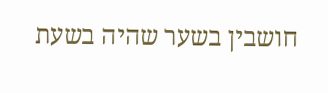חושבין בשער שהיה בשעת